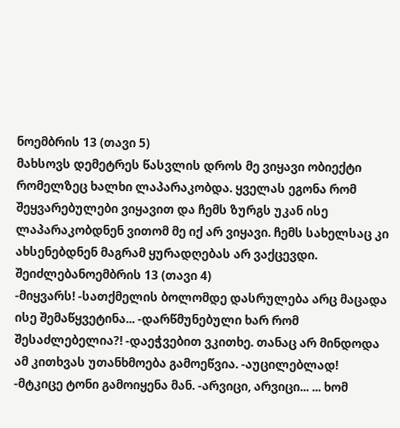ნოემბრის 13 (თავი 5)
მახსოვს დემეტრეს წასვლის დროს მე ვიყავი ობიექტი რომელზეც ხალხი ლაპარაკობდა. ყველას ეგონა რომ შეყვარებულები ვიყავით და ჩემს ზურგს უკან ისე ლაპარაკობდნენ ვითომ მე იქ არ ვიყავი. ჩემს სახელსაც კი ახსენებდნენ მაგრამ ყურადღებას არ ვაქცევდი. შეიძლებანოემბრის 13 (თავი 4)
-მიყვარს! -სათქმელის ბოლომდე დასრულება არც მაცადა ისე შემაწყვეტინა... -დარწმუნებული ხარ რომ შესაძლებელია?! -დაეჭვებით ვკითხე. თანაც არ მინდოდა ამ კითხვას უთანხმოება გამოეწვია. -აუცილებლად! -მტკიცე ტონი გამოიყენა მან. -არვიცი, არვიცი... ... ხომ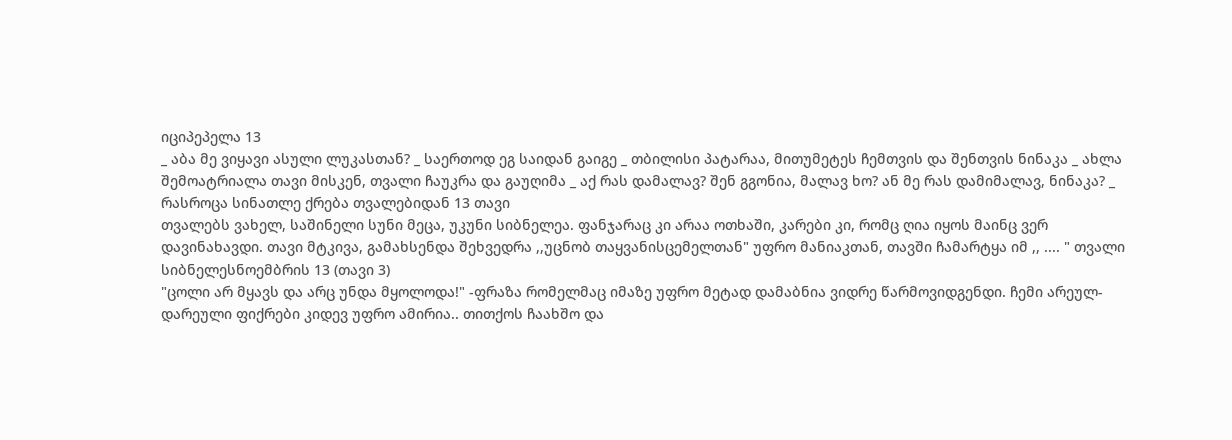იციპეპელა 13
_ აბა მე ვიყავი ასული ლუკასთან? _ საერთოდ ეგ საიდან გაიგე _ თბილისი პატარაა, მითუმეტეს ჩემთვის და შენთვის ნინაკა _ ახლა შემოატრიალა თავი მისკენ, თვალი ჩაუკრა და გაუღიმა _ აქ რას დამალავ? შენ გგონია, მალავ ხო? ან მე რას დამიმალავ, ნინაკა? _ რასროცა სინათლე ქრება თვალებიდან 13 თავი
თვალებს ვახელ, საშინელი სუნი მეცა, უკუნი სიბნელეა. ფანჯარაც კი არაა ოთხაში, კარები კი, რომც ღია იყოს მაინც ვერ დავინახავდი. თავი მტკივა, გამახსენდა შეხვედრა ,,უცნობ თაყვანისცემელთან" უფრო მანიაკთან, თავში ჩამარტყა იმ ,, .... " თვალი სიბნელესნოემბრის 13 (თავი 3)
"ცოლი არ მყავს და არც უნდა მყოლოდა!" -ფრაზა რომელმაც იმაზე უფრო მეტად დამაბნია ვიდრე წარმოვიდგენდი. ჩემი არეულ-დარეული ფიქრები კიდევ უფრო ამირია.. თითქოს ჩაახშო და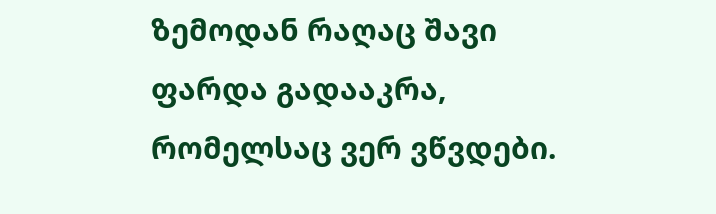ზემოდან რაღაც შავი ფარდა გადააკრა, რომელსაც ვერ ვწვდები.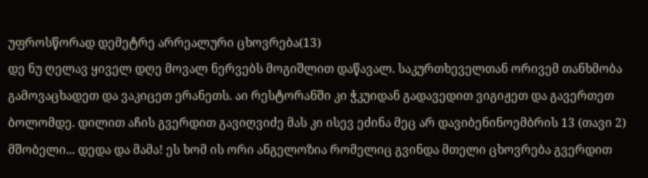უფროსწორად დემეტრე არრეალური ცხოვრება(13)
დე ნუ ღელავ ყიველ დღე მოვალ ნერვებს მოგიშლით დაწავალ. საკურთხეველთან ორივემ თანხმობა გამოვაცხადეთ და ვაკიცეთ ერანეთს. აი რესტორანში კი ჭკუიდან გადავედით ვიგიჟეთ და გავერთეთ ბოლომდე. დილით აჩის გვერდით გავიღვიძე მას კი ისევ ეძინა მეც არ დავიბენინოემბრის 13 (თავი 2)
მშობელი... დედა და მამა! ეს ხომ ის ორი ანგელოზია რომელიც გვინდა მთელი ცხოვრება გვერდით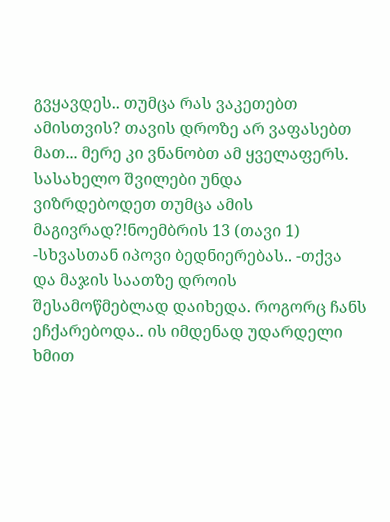გვყავდეს.. თუმცა რას ვაკეთებთ ამისთვის? თავის დროზე არ ვაფასებთ მათ... მერე კი ვნანობთ ამ ყველაფერს. სასახელო შვილები უნდა ვიზრდებოდეთ თუმცა ამის მაგივრად?!ნოემბრის 13 (თავი 1)
-სხვასთან იპოვი ბედნიერებას.. -თქვა და მაჯის საათზე დროის შესამოწმებლად დაიხედა. როგორც ჩანს ეჩქარებოდა.. ის იმდენად უდარდელი ხმით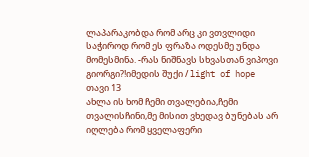ლაპარაკობდა რომ არც კი ვთვლიდი საჭიროდ რომ ეს ფრაზა ოდესმე უნდა მომესმინა. -რას ნიშნავს სხვასთან ვიპოვი გიორგი?!იმედის შუქი / light of hope თავი 13
ახლა ის ხომ ჩემი თვალებია,ჩემი თვალისჩინი,მე მისით ვხედავ ბუნებას არ იღლება რომ ყველაფერი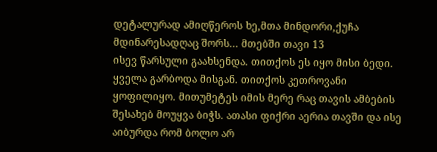დეტალურად ამიღწეროს ხე,მთა მინდორი,ქუჩა მდინარესადღაც შორს... მთებში თავი 13
ისევ წარსული გაახსენდა. თითქოს ეს იყო მისი ბედი. ყველა გარბოდა მისგან. თითქოს კეთროვანი ყოფილიყო. მითუმეტეს იმის მერე რაც თავის ამბების შესახებ მოუყვა ბიჭს. ათასი ფიქრი აერია თავში და ისე აიბურდა რომ ბოლო არ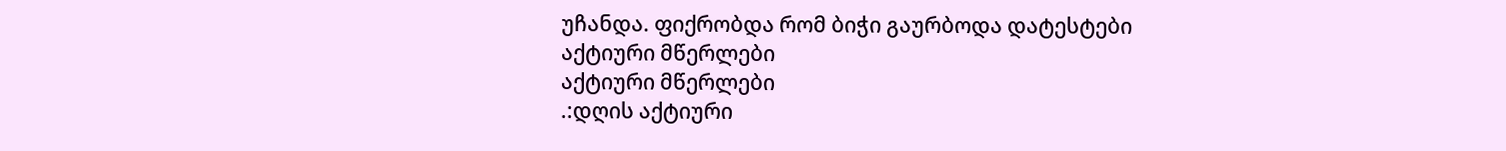უჩანდა. ფიქრობდა რომ ბიჭი გაურბოდა დატესტები
აქტიური მწერლები
აქტიური მწერლები
.:დღის აქტიური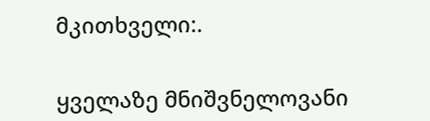მკითხველი:.


ყველაზე მნიშვნელოვანი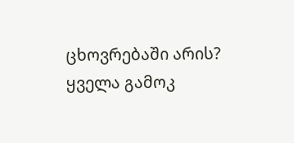ცხოვრებაში არის?
ყველა გამოკ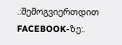.:შემოგვიერთდით FACEBOOK-ზე:.